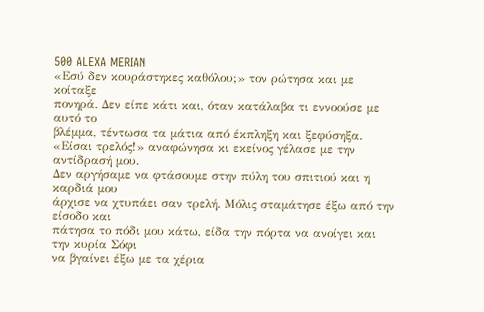500 ALEXA MERIAN
«Εσύ δεν κουράστηκες καθόλου;» τον ρώτησα και με κοίταξε
πονηρά. Δεν είπε κάτι και, όταν κατάλαβα τι εννοούσε με αυτό το
βλέμμα, τέντωσα τα μάτια από έκπληξη και ξεφύσηξα.
«Είσαι τρελός!» αναφώνησα κι εκείνος γέλασε με την αντίδρασή μου.
Δεν αργήσαμε να φτάσουμε στην πύλη του σπιτιού και η καρδιά μου
άρχισε να χτυπάει σαν τρελή. Μόλις σταμάτησε έξω από την είσοδο και
πάτησα το πόδι μου κάτω, είδα την πόρτα να ανοίγει και την κυρία Σόφι
να βγαίνει έξω με τα χέρια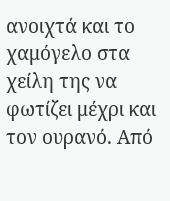ανοιχτά και το χαμόγελο στα χείλη της να
φωτίζει μέχρι και τον ουρανό. Από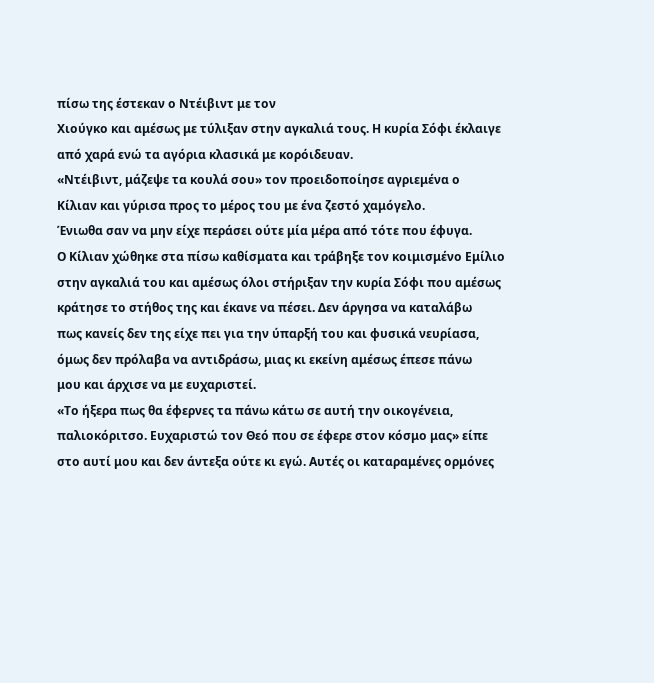πίσω της έστεκαν ο Ντέιβιντ με τον
Χιούγκο και αμέσως με τύλιξαν στην αγκαλιά τους. Η κυρία Σόφι έκλαιγε
από χαρά ενώ τα αγόρια κλασικά με κορόιδευαν.
«Ντέιβιντ, μάζεψε τα κουλά σου» τον προειδοποίησε αγριεμένα ο
Κίλιαν και γύρισα προς το μέρος του με ένα ζεστό χαμόγελο.
Ένιωθα σαν να μην είχε περάσει ούτε μία μέρα από τότε που έφυγα.
Ο Κίλιαν χώθηκε στα πίσω καθίσματα και τράβηξε τον κοιμισμένο Εμίλιο
στην αγκαλιά του και αμέσως όλοι στήριξαν την κυρία Σόφι που αμέσως
κράτησε το στήθος της και έκανε να πέσει. Δεν άργησα να καταλάβω
πως κανείς δεν της είχε πει για την ύπαρξή του και φυσικά νευρίασα,
όμως δεν πρόλαβα να αντιδράσω, μιας κι εκείνη αμέσως έπεσε πάνω
μου και άρχισε να με ευχαριστεί.
«Το ήξερα πως θα έφερνες τα πάνω κάτω σε αυτή την οικογένεια,
παλιοκόριτσο. Ευχαριστώ τον Θεό που σε έφερε στον κόσμο μας» είπε
στο αυτί μου και δεν άντεξα ούτε κι εγώ. Αυτές οι καταραμένες ορμόνες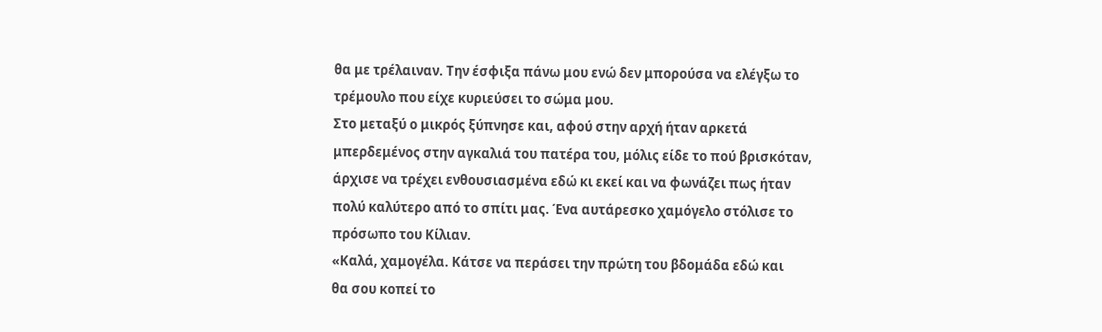θα με τρέλαιναν. Την έσφιξα πάνω μου ενώ δεν μπορούσα να ελέγξω το
τρέμουλο που είχε κυριεύσει το σώμα μου.
Στο μεταξύ ο μικρός ξύπνησε και, αφού στην αρχή ήταν αρκετά
μπερδεμένος στην αγκαλιά του πατέρα του, μόλις είδε το πού βρισκόταν,
άρχισε να τρέχει ενθουσιασμένα εδώ κι εκεί και να φωνάζει πως ήταν
πολύ καλύτερο από το σπίτι μας. Ένα αυτάρεσκο χαμόγελο στόλισε το
πρόσωπο του Κίλιαν.
«Καλά, χαμογέλα. Κάτσε να περάσει την πρώτη του βδομάδα εδώ και
θα σου κοπεί το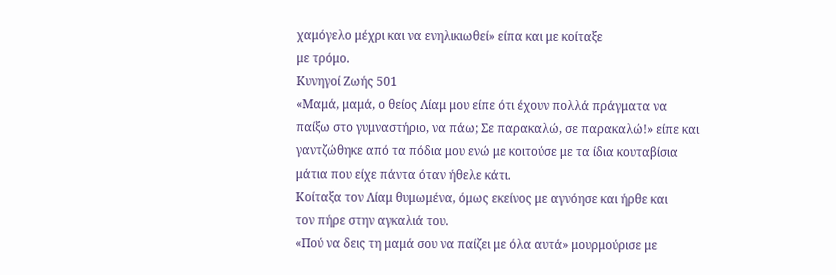χαμόγελο μέχρι και να ενηλικιωθεί» είπα και με κοίταξε
με τρόμο.
Κυνηγοί Ζωής 501
«Μαμά, μαμά, ο θείος Λίαμ μου είπε ότι έχουν πολλά πράγματα να
παίξω στο γυμναστήριο, να πάω; Σε παρακαλώ, σε παρακαλώ!» είπε και
γαντζώθηκε από τα πόδια μου ενώ με κοιτούσε με τα ίδια κουταβίσια
μάτια που είχε πάντα όταν ήθελε κάτι.
Κοίταξα τον Λίαμ θυμωμένα, όμως εκείνος με αγνόησε και ήρθε και
τον πήρε στην αγκαλιά του.
«Πού να δεις τη μαμά σου να παίζει με όλα αυτά» μουρμούρισε με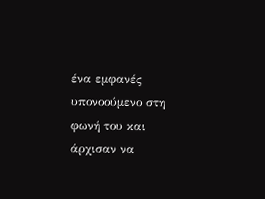ένα εμφανές υπονοούμενο στη φωνή του και άρχισαν να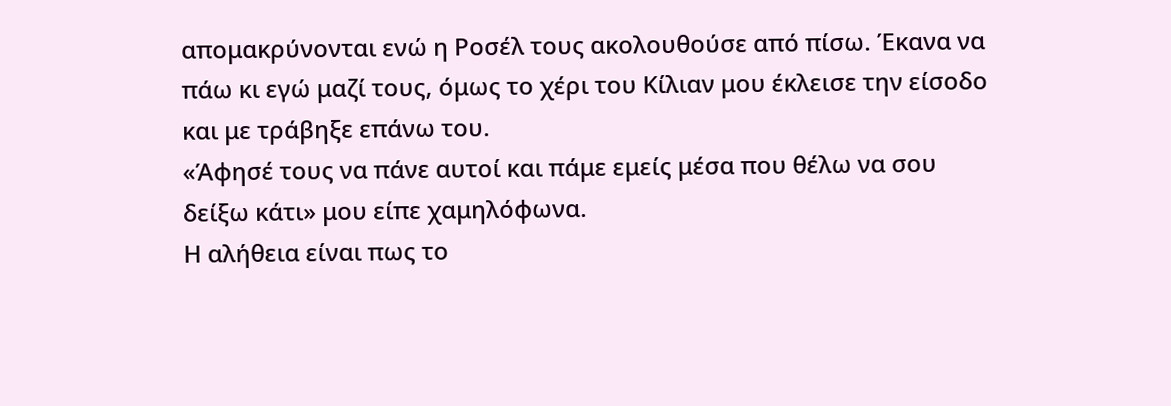απομακρύνονται ενώ η Ροσέλ τους ακολουθούσε από πίσω. Έκανα να
πάω κι εγώ μαζί τους, όμως το χέρι του Κίλιαν μου έκλεισε την είσοδο
και με τράβηξε επάνω του.
«Άφησέ τους να πάνε αυτοί και πάμε εμείς μέσα που θέλω να σου
δείξω κάτι» μου είπε χαμηλόφωνα.
Η αλήθεια είναι πως το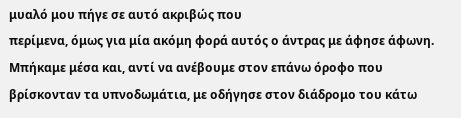μυαλό μου πήγε σε αυτό ακριβώς που
περίμενα, όμως για μία ακόμη φορά αυτός ο άντρας με άφησε άφωνη.
Μπήκαμε μέσα και, αντί να ανέβουμε στον επάνω όροφο που
βρίσκονταν τα υπνοδωμάτια, με οδήγησε στον διάδρομο του κάτω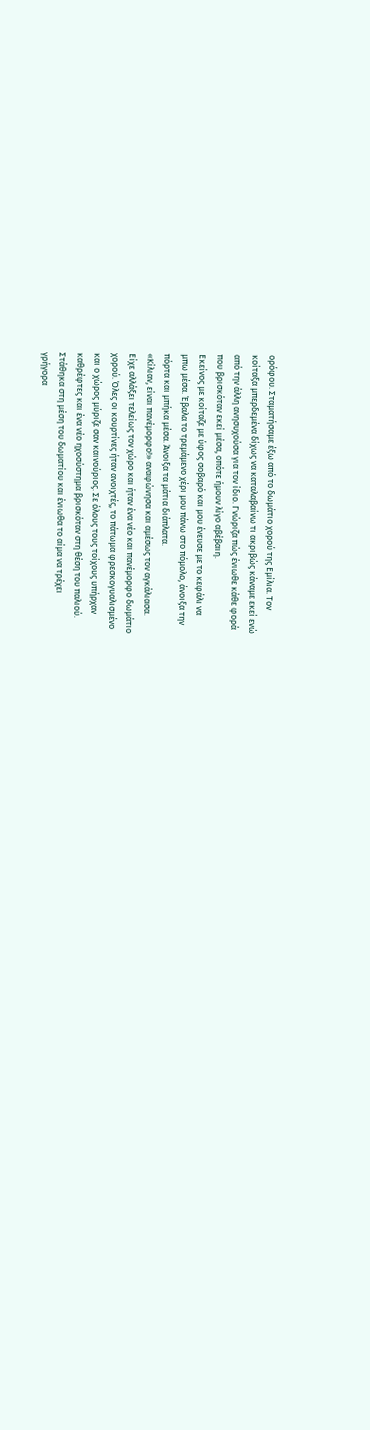ορόφου. Σταματήσαμε έξω από το δωμάτιο χορού της Εμίλια. Τον
κοίταξα μπερδεμένα δίχως να καταλαβαίνω τι ακριβώς κάναμε εκεί ενώ
από την άλλη ανησυχούσα για τον ίδιο. Γνώριζα πώς ένιωθε κάθε φορά
που βρισκόταν εκεί μέσα, οπότε ήμουν λίγο αβέβαιη.
Εκείνος με κοίταζε με ύφος σοβαρό και μου ένευσε με το κεφάλι να
μπω μέσα. Έβαλα το τρεμάμενο χέρι μου πάνω στο πόμολο, άνοιξα την
πόρτα και μπήκα μέσα. Άνοιξα τα μάτια διάπλατα.
«Κίλιαν, είναι πανέμορφο!» αναφώνησα και αμέσως τον αγκάλιασα.
Είχε αλλάξει τελείως τον χώρο και ήταν ένα νέο και πανέμορφο δωμάτιο
χορού. Όλες οι κουρτίνες ήταν ανοιχτές, το πάτωμα φρεσκογυαλισμένο
και ο χώρος μύριζε σαν καινούριος. Σε όλους τους τοίχους υπήρχαν
καθρέφτες και ένα νέο ηχοσύστημα βρισκόταν στη θέση του παλιού.
Στάθηκα στη μέση του δωματίου και ένιωθα το αίμα να τρέχει
γρήγορα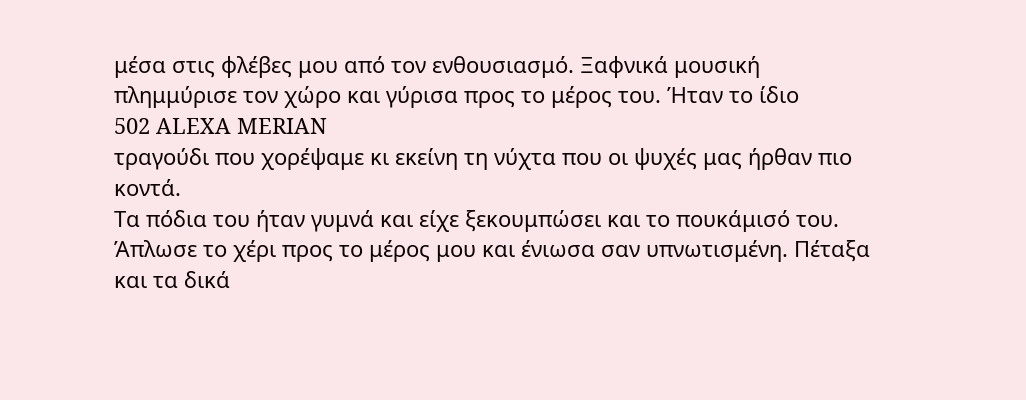μέσα στις φλέβες μου από τον ενθουσιασμό. Ξαφνικά μουσική
πλημμύρισε τον χώρο και γύρισα προς το μέρος του. Ήταν το ίδιο
502 ALEXA MERIAN
τραγούδι που χορέψαμε κι εκείνη τη νύχτα που οι ψυχές μας ήρθαν πιο
κοντά.
Τα πόδια του ήταν γυμνά και είχε ξεκουμπώσει και το πουκάμισό του.
Άπλωσε το χέρι προς το μέρος μου και ένιωσα σαν υπνωτισμένη. Πέταξα
και τα δικά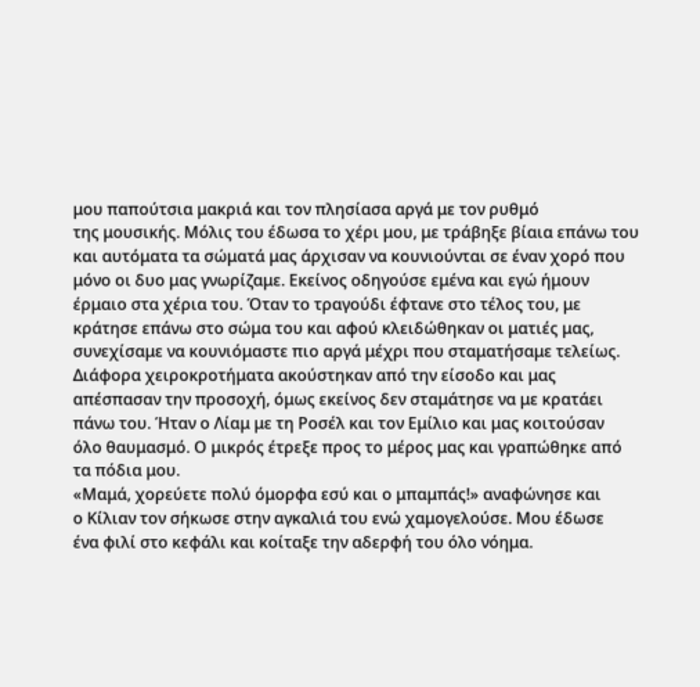μου παπούτσια μακριά και τον πλησίασα αργά με τον ρυθμό
της μουσικής. Μόλις του έδωσα το χέρι μου, με τράβηξε βίαια επάνω του
και αυτόματα τα σώματά μας άρχισαν να κουνιούνται σε έναν χορό που
μόνο οι δυο μας γνωρίζαμε. Εκείνος οδηγούσε εμένα και εγώ ήμουν
έρμαιο στα χέρια του. Όταν το τραγούδι έφτανε στο τέλος του, με
κράτησε επάνω στο σώμα του και αφού κλειδώθηκαν οι ματιές μας,
συνεχίσαμε να κουνιόμαστε πιο αργά μέχρι που σταματήσαμε τελείως.
Διάφορα χειροκροτήματα ακούστηκαν από την είσοδο και μας
απέσπασαν την προσοχή, όμως εκείνος δεν σταμάτησε να με κρατάει
πάνω του. Ήταν ο Λίαμ με τη Ροσέλ και τον Εμίλιο και μας κοιτούσαν
όλο θαυμασμό. Ο μικρός έτρεξε προς το μέρος μας και γραπώθηκε από
τα πόδια μου.
«Μαμά, χορεύετε πολύ όμορφα εσύ και ο μπαμπάς!» αναφώνησε και
ο Κίλιαν τον σήκωσε στην αγκαλιά του ενώ χαμογελούσε. Μου έδωσε
ένα φιλί στο κεφάλι και κοίταξε την αδερφή του όλο νόημα.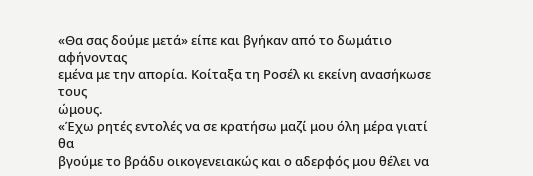«Θα σας δούμε μετά» είπε και βγήκαν από το δωμάτιο αφήνοντας
εμένα με την απορία. Κοίταξα τη Ροσέλ κι εκείνη ανασήκωσε τους
ώμους.
«Έχω ρητές εντολές να σε κρατήσω μαζί μου όλη μέρα γιατί θα
βγούμε το βράδυ οικογενειακώς και ο αδερφός μου θέλει να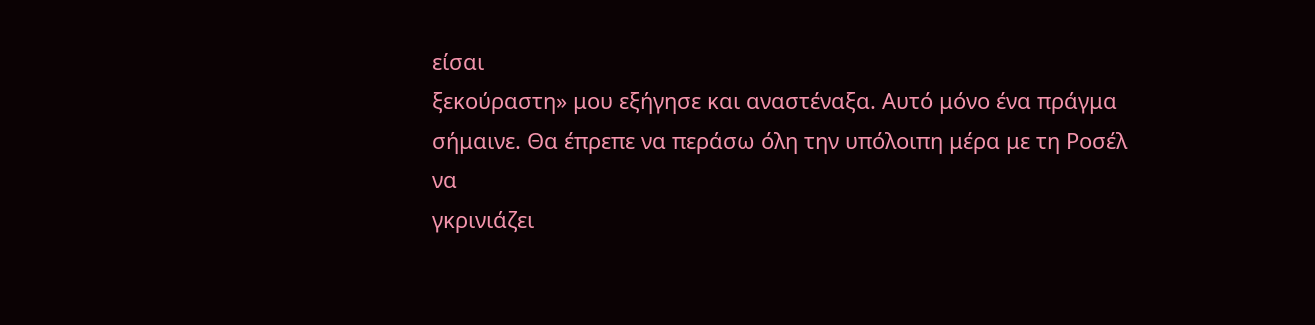είσαι
ξεκούραστη» μου εξήγησε και αναστέναξα. Αυτό μόνο ένα πράγμα
σήμαινε. Θα έπρεπε να περάσω όλη την υπόλοιπη μέρα με τη Ροσέλ να
γκρινιάζει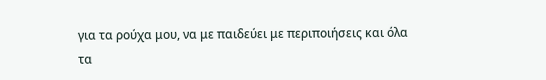για τα ρούχα μου, να με παιδεύει με περιποιήσεις και όλα τα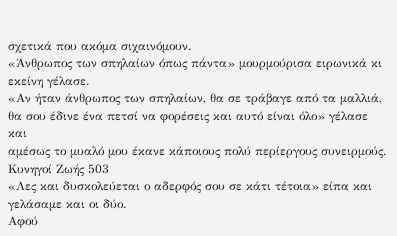σχετικά που ακόμα σιχαινόμουν.
«Άνθρωπος των σπηλαίων όπως πάντα» μουρμούρισα ειρωνικά κι
εκείνη γέλασε.
«Αν ήταν άνθρωπος των σπηλαίων, θα σε τράβαγε από τα μαλλιά,
θα σου έδινε ένα πετσί να φορέσεις και αυτό είναι όλο» γέλασε και
αμέσως το μυαλό μου έκανε κάποιους πολύ περίεργους συνειρμούς.
Κυνηγοί Ζωής 503
«Λες και δυσκολεύεται ο αδερφός σου σε κάτι τέτοια» είπα και
γελάσαμε και οι δύο.
Αφού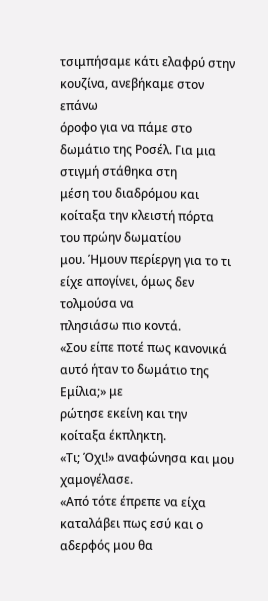τσιμπήσαμε κάτι ελαφρύ στην κουζίνα, ανεβήκαμε στον επάνω
όροφο για να πάμε στο δωμάτιο της Ροσέλ. Για μια στιγμή στάθηκα στη
μέση του διαδρόμου και κοίταξα την κλειστή πόρτα του πρώην δωματίου
μου. Ήμουν περίεργη για το τι είχε απογίνει, όμως δεν τολμούσα να
πλησιάσω πιο κοντά.
«Σου είπε ποτέ πως κανονικά αυτό ήταν το δωμάτιο της Εμίλια;» με
ρώτησε εκείνη και την κοίταξα έκπληκτη.
«Τι; Όχι!» αναφώνησα και μου χαμογέλασε.
«Από τότε έπρεπε να είχα καταλάβει πως εσύ και ο αδερφός μου θα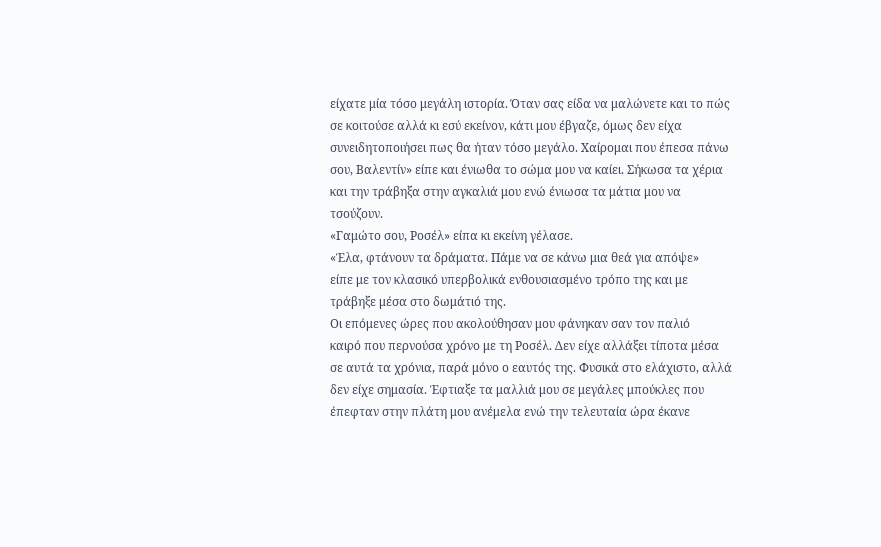είχατε μία τόσο μεγάλη ιστορία. Όταν σας είδα να μαλώνετε και το πώς
σε κοιτούσε αλλά κι εσύ εκείνον, κάτι μου έβγαζε, όμως δεν είχα
συνειδητοποιήσει πως θα ήταν τόσο μεγάλο. Χαίρομαι που έπεσα πάνω
σου, Βαλεντίν» είπε και ένιωθα το σώμα μου να καίει. Σήκωσα τα χέρια
και την τράβηξα στην αγκαλιά μου ενώ ένιωσα τα μάτια μου να
τσούζουν.
«Γαμώτο σου, Ροσέλ» είπα κι εκείνη γέλασε.
«Έλα, φτάνουν τα δράματα. Πάμε να σε κάνω μια θεά για απόψε»
είπε με τον κλασικό υπερβολικά ενθουσιασμένο τρόπο της και με
τράβηξε μέσα στο δωμάτιό της.
Οι επόμενες ώρες που ακολούθησαν μου φάνηκαν σαν τον παλιό
καιρό που περνούσα χρόνο με τη Ροσέλ. Δεν είχε αλλάξει τίποτα μέσα
σε αυτά τα χρόνια, παρά μόνο ο εαυτός της. Φυσικά στο ελάχιστο, αλλά
δεν είχε σημασία. Έφτιαξε τα μαλλιά μου σε μεγάλες μπούκλες που
έπεφταν στην πλάτη μου ανέμελα ενώ την τελευταία ώρα έκανε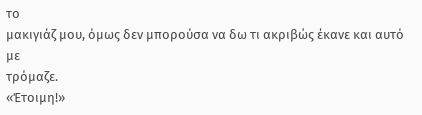το
μακιγιάζ μου, όμως δεν μπορούσα να δω τι ακριβώς έκανε και αυτό με
τρόμαζε.
«Έτοιμη!»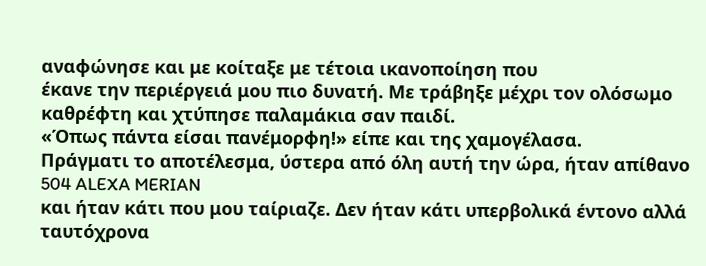αναφώνησε και με κοίταξε με τέτοια ικανοποίηση που
έκανε την περιέργειά μου πιο δυνατή. Με τράβηξε μέχρι τον ολόσωμο
καθρέφτη και χτύπησε παλαμάκια σαν παιδί.
«Όπως πάντα είσαι πανέμορφη!» είπε και της χαμογέλασα.
Πράγματι το αποτέλεσμα, ύστερα από όλη αυτή την ώρα, ήταν απίθανο
504 ALEXA MERIAN
και ήταν κάτι που μου ταίριαζε. Δεν ήταν κάτι υπερβολικά έντονο αλλά
ταυτόχρονα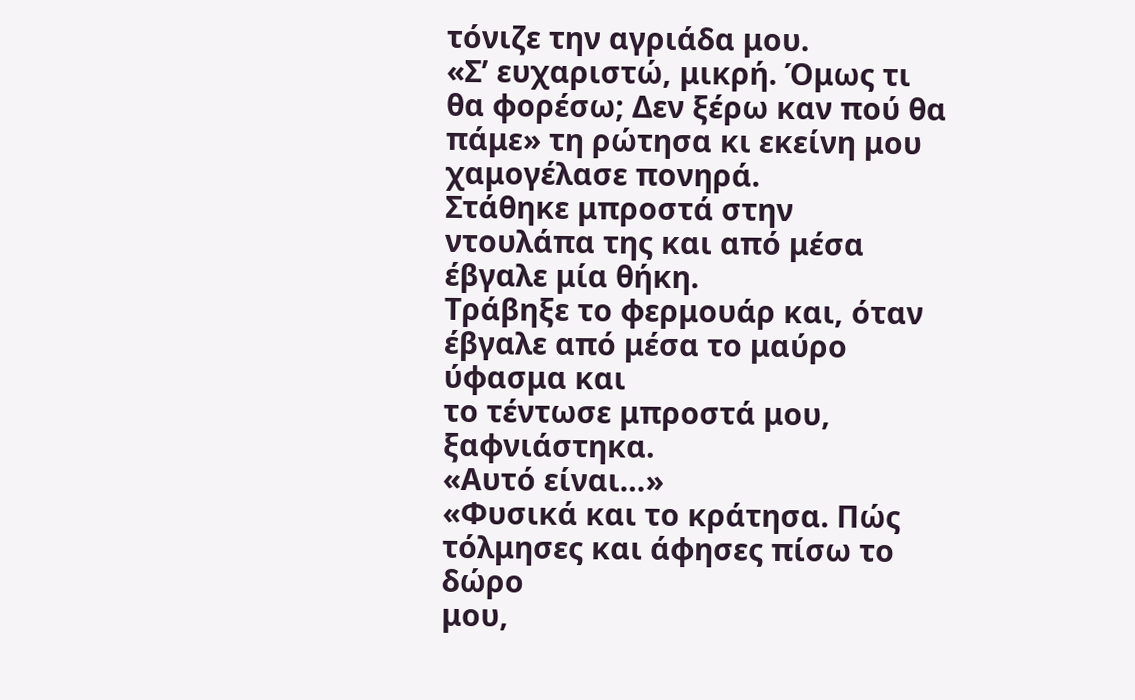τόνιζε την αγριάδα μου.
«Σ’ ευχαριστώ, μικρή. Όμως τι θα φορέσω; Δεν ξέρω καν πού θα
πάμε» τη ρώτησα κι εκείνη μου χαμογέλασε πονηρά.
Στάθηκε μπροστά στην ντουλάπα της και από μέσα έβγαλε μία θήκη.
Τράβηξε το φερμουάρ και, όταν έβγαλε από μέσα το μαύρο ύφασμα και
το τέντωσε μπροστά μου, ξαφνιάστηκα.
«Αυτό είναι…»
«Φυσικά και το κράτησα. Πώς τόλμησες και άφησες πίσω το δώρο
μου,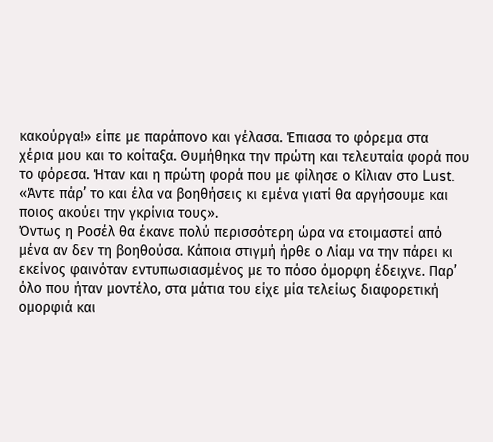κακούργα!» είπε με παράπονο και γέλασα. Έπιασα το φόρεμα στα
χέρια μου και το κοίταξα. Θυμήθηκα την πρώτη και τελευταία φορά που
το φόρεσα. Ήταν και η πρώτη φορά που με φίλησε ο Κίλιαν στο Lust.
«Άντε πάρ’ το και έλα να βοηθήσεις κι εμένα γιατί θα αργήσουμε και
ποιος ακούει την γκρίνια τους».
Όντως η Ροσέλ θα έκανε πολύ περισσότερη ώρα να ετοιμαστεί από
μένα αν δεν τη βοηθούσα. Κάποια στιγμή ήρθε ο Λίαμ να την πάρει κι
εκείνος φαινόταν εντυπωσιασμένος με το πόσο όμορφη έδειχνε. Παρ’
όλο που ήταν μοντέλο, στα μάτια του είχε μία τελείως διαφορετική
ομορφιά και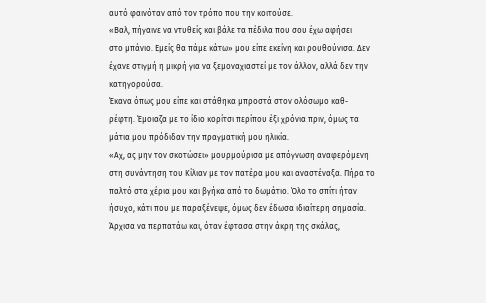αυτό φαινόταν από τον τρόπο που την κοιτούσε.
«Βαλ, πήγαινε να ντυθείς και βάλε τα πέδιλα που σου έχω αφήσει
στο μπάνιο. Εμείς θα πάμε κάτω» μου είπε εκείνη και ρουθούνισα. Δεν
έχανε στιγμή η μικρή για να ξεμοναχιαστεί με τον άλλον, αλλά δεν την
κατηγορούσα.
Έκανα όπως μου είπε και στάθηκα μπροστά στον ολόσωμο καθ-
ρέφτη. Έμοιαζα με το ίδιο κορίτσι περίπου έξι χρόνια πριν, όμως τα
μάτια μου πρόδιδαν την πραγματική μου ηλικία.
«Αχ, ας μην τον σκοτώσει» μουρμούρισα με απόγνωση αναφερόμενη
στη συνάντηση του Κίλιαν με τον πατέρα μου και αναστέναξα. Πήρα το
παλτό στα χέρια μου και βγήκα από το δωμάτιο. Όλο το σπίτι ήταν
ήσυχο, κάτι που με παραξένεψε, όμως δεν έδωσα ιδιαίτερη σημασία.
Άρχισα να περπατάω και, όταν έφτασα στην άκρη της σκάλας,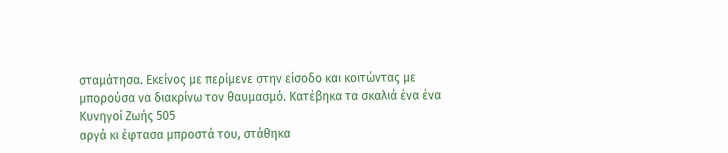σταμάτησα. Εκείνος με περίμενε στην είσοδο και κοιτώντας με
μπορούσα να διακρίνω τον θαυμασμό. Κατέβηκα τα σκαλιά ένα ένα
Κυνηγοί Ζωής 505
αργά κι έφτασα μπροστά του, στάθηκα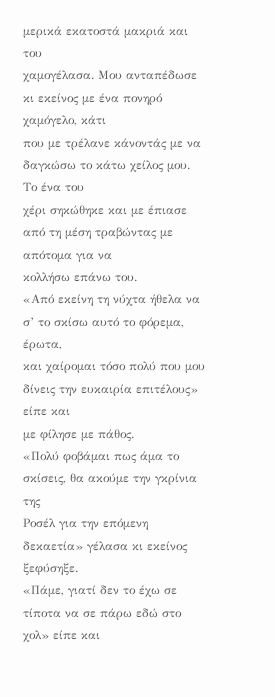μερικά εκατοστά μακριά και του
χαμογέλασα. Μου ανταπέδωσε κι εκείνος με ένα πονηρό χαμόγελο, κάτι
που με τρέλανε κάνοντάς με να δαγκώσω το κάτω χείλος μου. Το ένα του
χέρι σηκώθηκε και με έπιασε από τη μέση τραβώντας με απότομα για να
κολλήσω επάνω του.
«Από εκείνη τη νύχτα ήθελα να σ’ το σκίσω αυτό το φόρεμα, έρωτα,
και χαίρομαι τόσο πολύ που μου δίνεις την ευκαιρία επιτέλους» είπε και
με φίλησε με πάθος.
«Πολύ φοβάμαι πως άμα το σκίσεις, θα ακούμε την γκρίνια της
Ροσέλ για την επόμενη δεκαετία» γέλασα κι εκείνος ξεφύσηξε.
«Πάμε, γιατί δεν το έχω σε τίποτα να σε πάρω εδώ στο χολ» είπε και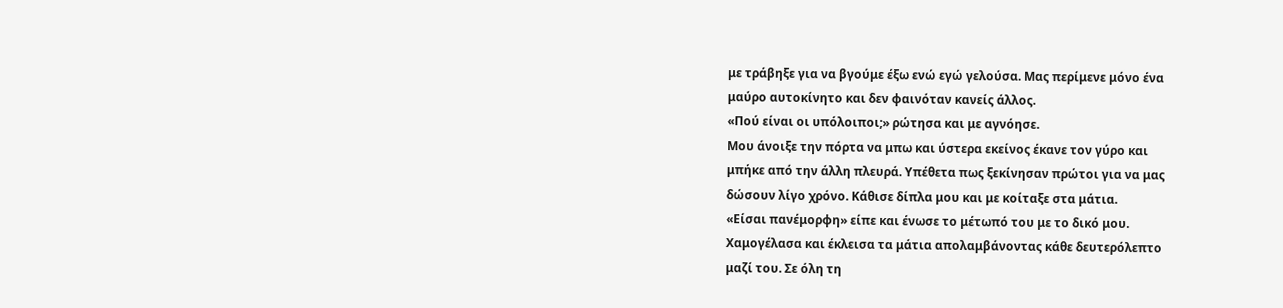με τράβηξε για να βγούμε έξω ενώ εγώ γελούσα. Μας περίμενε μόνο ένα
μαύρο αυτοκίνητο και δεν φαινόταν κανείς άλλος.
«Πού είναι οι υπόλοιποι;» ρώτησα και με αγνόησε.
Μου άνοιξε την πόρτα να μπω και ύστερα εκείνος έκανε τον γύρο και
μπήκε από την άλλη πλευρά. Υπέθετα πως ξεκίνησαν πρώτοι για να μας
δώσουν λίγο χρόνο. Κάθισε δίπλα μου και με κοίταξε στα μάτια.
«Είσαι πανέμορφη» είπε και ένωσε το μέτωπό του με το δικό μου.
Χαμογέλασα και έκλεισα τα μάτια απολαμβάνοντας κάθε δευτερόλεπτο
μαζί του. Σε όλη τη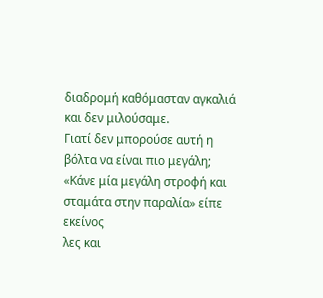διαδρομή καθόμασταν αγκαλιά και δεν μιλούσαμε.
Γιατί δεν μπορούσε αυτή η βόλτα να είναι πιο μεγάλη;
«Κάνε μία μεγάλη στροφή και σταμάτα στην παραλία» είπε εκείνος
λες και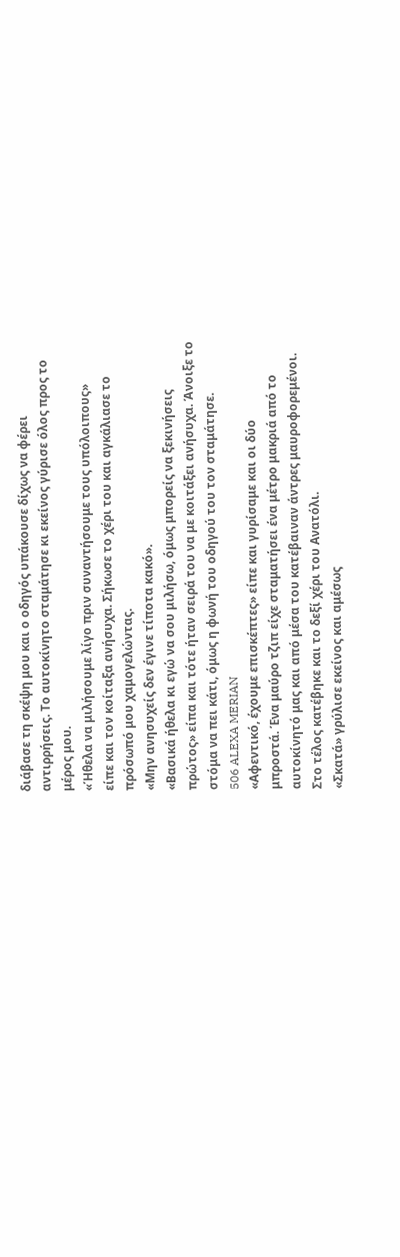διάβασε τη σκέψη μου και ο οδηγός υπάκουσε δίχως να φέρει
αντιρρήσεις. Το αυτοκίνητο σταμάτησε κι εκείνος γύρισε όλος προς το
μέρος μου.
«Ήθελα να μιλήσουμε λίγο πριν συναντήσουμε τους υπόλοιπους»
είπε και τον κοίταξα ανήσυχα. Σήκωσε το χέρι του και αγκάλιασε το
πρόσωπό μου χαμογελώντας.
«Μην ανησυχείς δεν έγινε τίποτα κακό».
«Βασικά ήθελα κι εγώ να σου μιλήσω, όμως μπορείς να ξεκινήσεις
πρώτος» είπα και τότε ήταν σειρά του να με κοιτάξει ανήσυχα. Άνοιξε το
στόμα να πει κάτι, όμως η φωνή του οδηγού του τον σταμάτησε.
506 ALEXA MERIAN
«Αφεντικό, έχουμε επισκέπτες» είπε και γυρίσαμε και οι δύο
μπροστά. Ένα μαύρο τζιπ είχε σταματήσει ένα μέτρο μακριά από το
αυτοκίνητό μας και από μέσα του κατέβαιναν άντρες μαυροφορεμένοι.
Στο τέλος κατέβηκε και το δεξί χέρι του Ανατόλι.
«Σκατά» γρύλισε εκείνος και αμέσως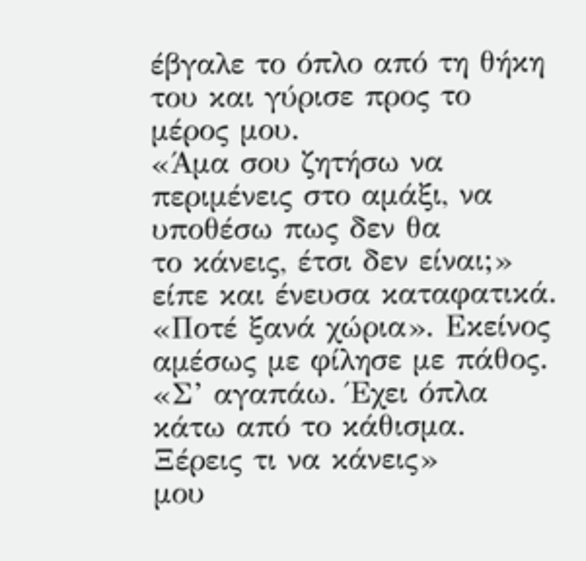έβγαλε το όπλο από τη θήκη
του και γύρισε προς το μέρος μου.
«Άμα σου ζητήσω να περιμένεις στο αμάξι, να υποθέσω πως δεν θα
το κάνεις, έτσι δεν είναι;» είπε και ένευσα καταφατικά.
«Ποτέ ξανά χώρια». Εκείνος αμέσως με φίλησε με πάθος.
«Σ’ αγαπάω. Έχει όπλα κάτω από το κάθισμα. Ξέρεις τι να κάνεις»
μου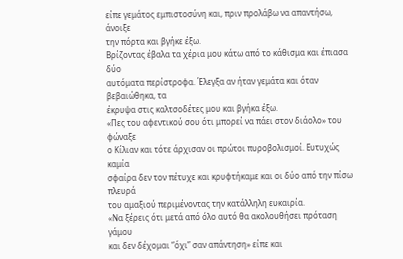είπε γεμάτος εμπιστοσύνη και, πριν προλάβω να απαντήσω, άνοιξε
την πόρτα και βγήκε έξω.
Βρίζοντας έβαλα τα χέρια μου κάτω από το κάθισμα και έπιασα δύο
αυτόματα περίστροφα. Έλεγξα αν ήταν γεμάτα και όταν βεβαιώθηκα, τα
έκρυψα στις καλτσοδέτες μου και βγήκα έξω.
«Πες του αφεντικού σου ότι μπορεί να πάει στον διάολο» του φώναξε
ο Κίλιαν και τότε άρχισαν οι πρώτοι πυροβολισμοί. Ευτυχώς καμία
σφαίρα δεν τον πέτυχε και κρυφτήκαμε και οι δύο από την πίσω πλευρά
του αμαξιού περιμένοντας την κατάλληλη ευκαιρία.
«Να ξέρεις ότι μετά από όλο αυτό θα ακολουθήσει πρόταση γάμου
και δεν δέχομαι “όχι” σαν απάντηση» είπε και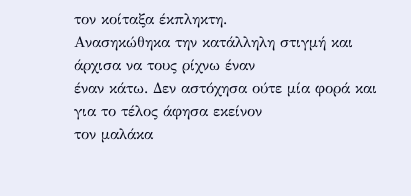τον κοίταξα έκπληκτη.
Ανασηκώθηκα την κατάλληλη στιγμή και άρχισα να τους ρίχνω έναν
έναν κάτω. Δεν αστόχησα ούτε μία φορά και για το τέλος άφησα εκείνον
τον μαλάκα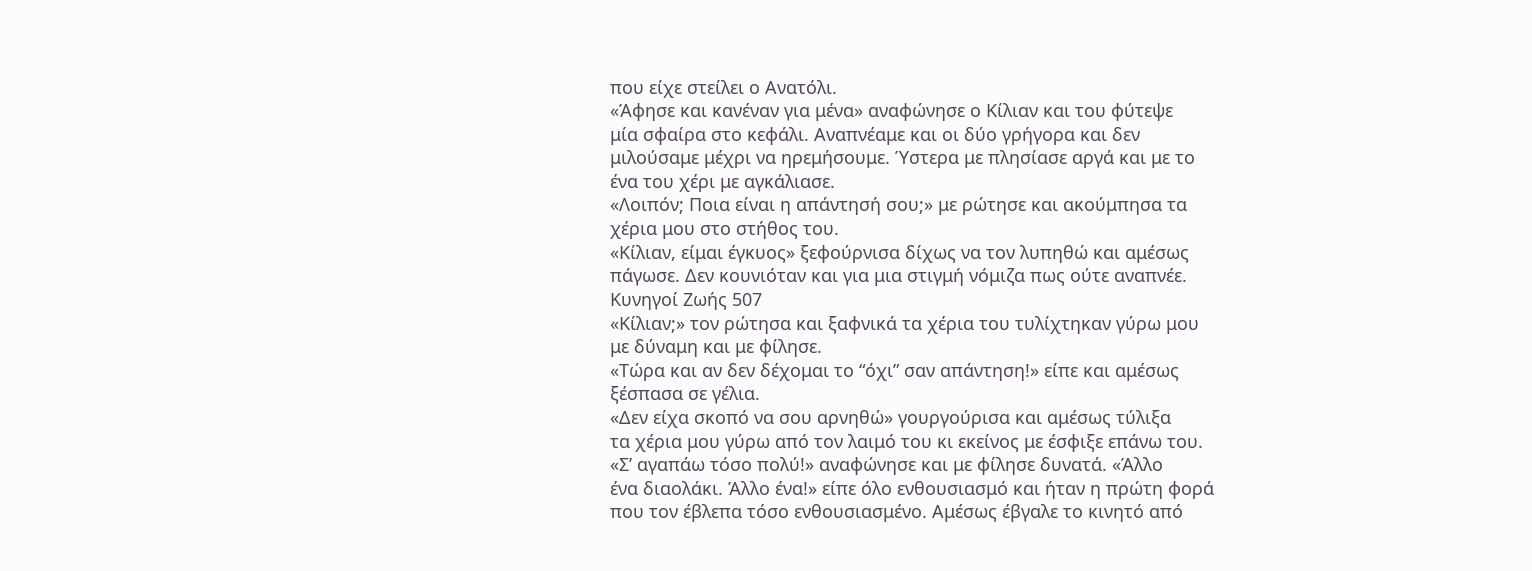που είχε στείλει ο Ανατόλι.
«Άφησε και κανέναν για μένα» αναφώνησε ο Κίλιαν και του φύτεψε
μία σφαίρα στο κεφάλι. Αναπνέαμε και οι δύο γρήγορα και δεν
μιλούσαμε μέχρι να ηρεμήσουμε. Ύστερα με πλησίασε αργά και με το
ένα του χέρι με αγκάλιασε.
«Λοιπόν; Ποια είναι η απάντησή σου;» με ρώτησε και ακούμπησα τα
χέρια μου στο στήθος του.
«Κίλιαν, είμαι έγκυος» ξεφούρνισα δίχως να τον λυπηθώ και αμέσως
πάγωσε. Δεν κουνιόταν και για μια στιγμή νόμιζα πως ούτε αναπνέε.
Κυνηγοί Ζωής 507
«Κίλιαν;» τον ρώτησα και ξαφνικά τα χέρια του τυλίχτηκαν γύρω μου
με δύναμη και με φίλησε.
«Τώρα και αν δεν δέχομαι το “όχι” σαν απάντηση!» είπε και αμέσως
ξέσπασα σε γέλια.
«Δεν είχα σκοπό να σου αρνηθώ» γουργούρισα και αμέσως τύλιξα
τα χέρια μου γύρω από τον λαιμό του κι εκείνος με έσφιξε επάνω του.
«Σ’ αγαπάω τόσο πολύ!» αναφώνησε και με φίλησε δυνατά. «Άλλο
ένα διαολάκι. Άλλο ένα!» είπε όλο ενθουσιασμό και ήταν η πρώτη φορά
που τον έβλεπα τόσο ενθουσιασμένο. Αμέσως έβγαλε το κινητό από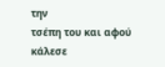την
τσέπη του και αφού κάλεσε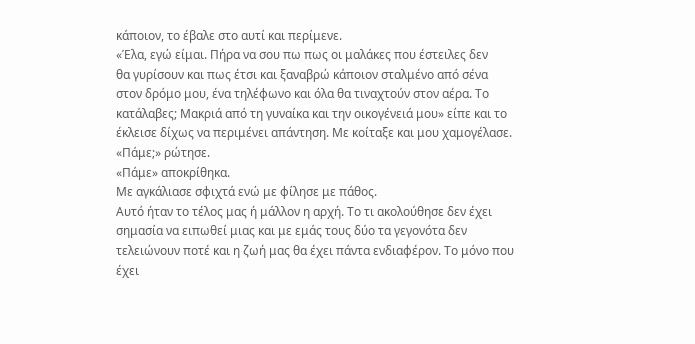κάποιον, το έβαλε στο αυτί και περίμενε.
«Έλα, εγώ είμαι. Πήρα να σου πω πως οι μαλάκες που έστειλες δεν
θα γυρίσουν και πως έτσι και ξαναβρώ κάποιον σταλμένο από σένα
στον δρόμο μου, ένα τηλέφωνο και όλα θα τιναχτούν στον αέρα. Το
κατάλαβες; Μακριά από τη γυναίκα και την οικογένειά μου» είπε και το
έκλεισε δίχως να περιμένει απάντηση. Με κοίταξε και μου χαμογέλασε.
«Πάμε;» ρώτησε.
«Πάμε» αποκρίθηκα.
Με αγκάλιασε σφιχτά ενώ με φίλησε με πάθος.
Αυτό ήταν το τέλος μας ή μάλλον η αρχή. Το τι ακολούθησε δεν έχει
σημασία να ειπωθεί μιας και με εμάς τους δύο τα γεγονότα δεν
τελειώνουν ποτέ και η ζωή μας θα έχει πάντα ενδιαφέρον. Το μόνο που
έχει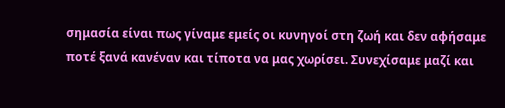σημασία είναι πως γίναμε εμείς οι κυνηγοί στη ζωή και δεν αφήσαμε
ποτέ ξανά κανέναν και τίποτα να μας χωρίσει. Συνεχίσαμε μαζί και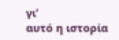γι’
αυτό η ιστορία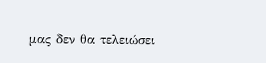μας δεν θα τελειώσει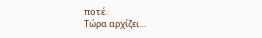ποτέ.
Τώρα αρχίζει…